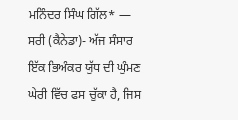ਮਨਿੰਦਰ ਸਿੰਘ ਗਿੱਲ* —
ਸਰੀ (ਕੈਨੇਡਾ)- ਅੱਜ ਸੰਸਾਰ ਇੱਕ ਭਿਅੰਕਰ ਯੁੱਧ ਦੀ ਘੁੰਮਣ ਘੇਰੀ ਵਿੱਚ ਫਸ ਚੁੱਕਾ ਹੈ, ਜਿਸ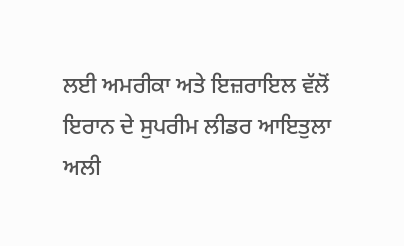ਲਈ ਅਮਰੀਕਾ ਅਤੇ ਇਜ਼ਰਾਇਲ ਵੱਲੋਂ ਇਰਾਨ ਦੇ ਸੁਪਰੀਮ ਲੀਡਰ ਆਇਤੁਲਾ ਅਲੀ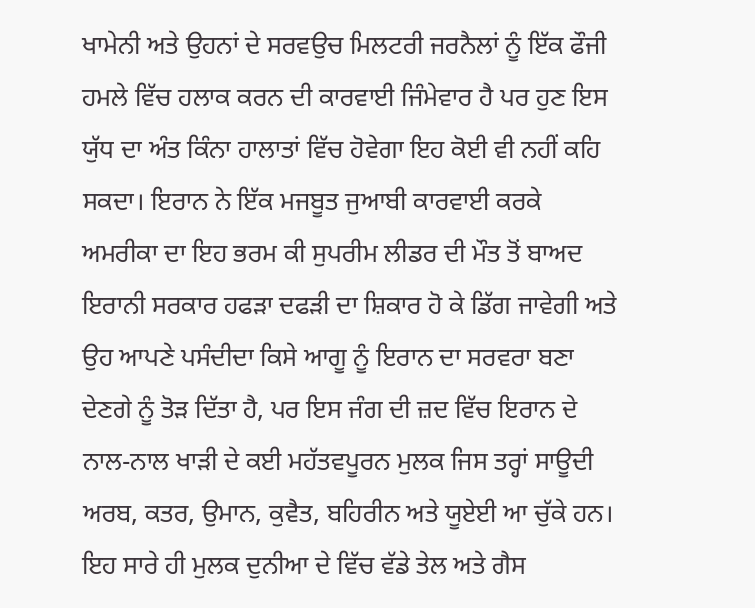ਖਾਮੇਨੀ ਅਤੇ ਉਹਨਾਂ ਦੇ ਸਰਵਉਚ ਮਿਲਟਰੀ ਜਰਨੈਲਾਂ ਨੂੰ ਇੱਕ ਫੌਜੀ ਹਮਲੇ ਵਿੱਚ ਹਲਾਕ ਕਰਨ ਦੀ ਕਾਰਵਾਈ ਜਿੰਮੇਵਾਰ ਹੈ ਪਰ ਹੁਣ ਇਸ ਯੁੱਧ ਦਾ ਅੰਤ ਕਿੰਨਾ ਹਾਲਾਤਾਂ ਵਿੱਚ ਹੋਵੇਗਾ ਇਹ ਕੋਈ ਵੀ ਨਹੀਂ ਕਹਿ ਸਕਦਾ। ਇਰਾਨ ਨੇ ਇੱਕ ਮਜਬੂਤ ਜੁਆਬੀ ਕਾਰਵਾਈ ਕਰਕੇ ਅਮਰੀਕਾ ਦਾ ਇਹ ਭਰਮ ਕੀ ਸੁਪਰੀਮ ਲੀਡਰ ਦੀ ਮੌਤ ਤੋਂ ਬਾਅਦ ਇਰਾਨੀ ਸਰਕਾਰ ਹਫੜਾ ਦਫੜੀ ਦਾ ਸ਼ਿਕਾਰ ਹੋ ਕੇ ਡਿੱਗ ਜਾਵੇਗੀ ਅਤੇ ਉਹ ਆਪਣੇ ਪਸੰਦੀਦਾ ਕਿਸੇ ਆਗੂ ਨੂੰ ਇਰਾਨ ਦਾ ਸਰਵਰਾ ਬਣਾ ਦੇਣਗੇ ਨੂੰ ਤੋੜ ਦਿੱਤਾ ਹੈ, ਪਰ ਇਸ ਜੰਗ ਦੀ ਜ਼ਦ ਵਿੱਚ ਇਰਾਨ ਦੇ ਨਾਲ-ਨਾਲ ਖਾੜੀ ਦੇ ਕਈ ਮਹੱਤਵਪੂਰਨ ਮੁਲਕ ਜਿਸ ਤਰ੍ਹਾਂ ਸਾਊਦੀ ਅਰਬ, ਕਤਰ, ਉਮਾਨ, ਕੁਵੈਤ, ਬਹਿਰੀਨ ਅਤੇ ਯੂਏਈ ਆ ਚੁੱਕੇ ਹਨ। ਇਹ ਸਾਰੇ ਹੀ ਮੁਲਕ ਦੁਨੀਆ ਦੇ ਵਿੱਚ ਵੱਡੇ ਤੇਲ ਅਤੇ ਗੈਸ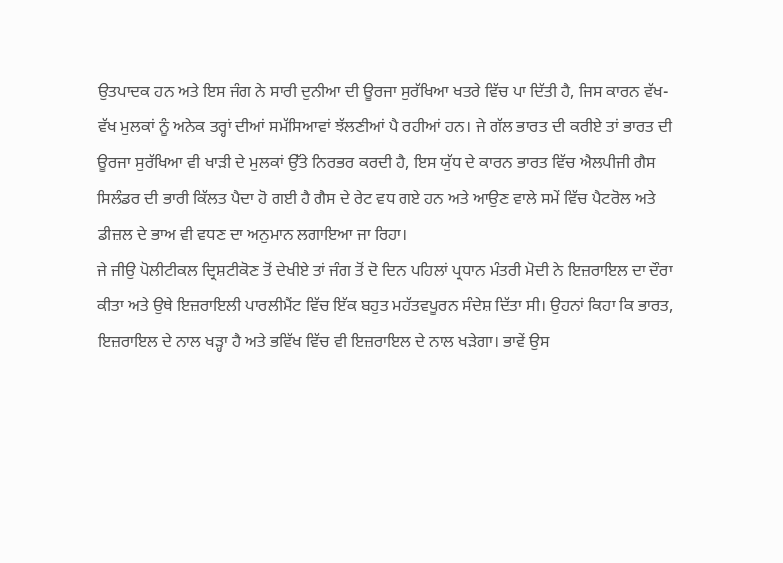ਉਤਪਾਦਕ ਹਨ ਅਤੇ ਇਸ ਜੰਗ ਨੇ ਸਾਰੀ ਦੁਨੀਆ ਦੀ ਊਰਜਾ ਸੁਰੱਖਿਆ ਖਤਰੇ ਵਿੱਚ ਪਾ ਦਿੱਤੀ ਹੈ, ਜਿਸ ਕਾਰਨ ਵੱਖ-ਵੱਖ ਮੁਲਕਾਂ ਨੂੰ ਅਨੇਕ ਤਰ੍ਹਾਂ ਦੀਆਂ ਸਮੱਸਿਆਵਾਂ ਝੱਲਣੀਆਂ ਪੈ ਰਹੀਆਂ ਹਨ। ਜੇ ਗੱਲ ਭਾਰਤ ਦੀ ਕਰੀਏ ਤਾਂ ਭਾਰਤ ਦੀ ਊਰਜਾ ਸੁਰੱਖਿਆ ਵੀ ਖਾੜੀ ਦੇ ਮੁਲਕਾਂ ਉੱਤੇ ਨਿਰਭਰ ਕਰਦੀ ਹੈ, ਇਸ ਯੁੱਧ ਦੇ ਕਾਰਨ ਭਾਰਤ ਵਿੱਚ ਐਲਪੀਜੀ ਗੈਸ ਸਿਲੰਡਰ ਦੀ ਭਾਰੀ ਕਿੱਲਤ ਪੈਦਾ ਹੋ ਗਈ ਹੈ ਗੈਸ ਦੇ ਰੇਟ ਵਧ ਗਏ ਹਨ ਅਤੇ ਆਉਣ ਵਾਲੇ ਸਮੇਂ ਵਿੱਚ ਪੈਟਰੋਲ ਅਤੇ ਡੀਜ਼ਲ ਦੇ ਭਾਅ ਵੀ ਵਧਣ ਦਾ ਅਨੁਮਾਨ ਲਗਾਇਆ ਜਾ ਰਿਹਾ।
ਜੇ ਜੀਉ ਪੋਲੀਟੀਕਲ ਦ੍ਰਿਸ਼ਟੀਕੋਣ ਤੋਂ ਦੇਖੀਏ ਤਾਂ ਜੰਗ ਤੋਂ ਦੋ ਦਿਨ ਪਹਿਲਾਂ ਪ੍ਰਧਾਨ ਮੰਤਰੀ ਮੋਦੀ ਨੇ ਇਜ਼ਰਾਇਲ ਦਾ ਦੌਰਾ ਕੀਤਾ ਅਤੇ ਉਥੇ ਇਜ਼ਰਾਇਲੀ ਪਾਰਲੀਮੈਂਟ ਵਿੱਚ ਇੱਕ ਬਹੁਤ ਮਹੱਤਵਪੂਰਨ ਸੰਦੇਸ਼ ਦਿੱਤਾ ਸੀ। ਉਹਨਾਂ ਕਿਹਾ ਕਿ ਭਾਰਤ, ਇਜ਼ਰਾਇਲ ਦੇ ਨਾਲ ਖੜ੍ਹਾ ਹੈ ਅਤੇ ਭਵਿੱਖ ਵਿੱਚ ਵੀ ਇਜ਼ਰਾਇਲ ਦੇ ਨਾਲ ਖੜੇਗਾ। ਭਾਵੇਂ ਉਸ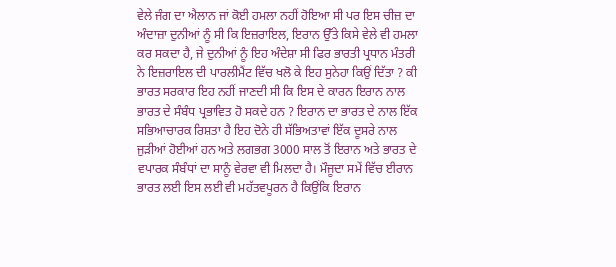ਵੇਲੇ ਜੰਗ ਦਾ ਐਲਾਨ ਜਾਂ ਕੋਈ ਹਮਲਾ ਨਹੀਂ ਹੋਇਆ ਸੀ ਪਰ ਇਸ ਚੀਜ਼ ਦਾ ਅੰਦਾਜ਼ਾ ਦੁਨੀਆਂ ਨੂੰ ਸੀ ਕਿ ਇਜ਼ਰਾਇਲ, ਇਰਾਨ ਉੱਤੇ ਕਿਸੇ ਵੇਲੇ ਵੀ ਹਮਲਾ ਕਰ ਸਕਦਾ ਹੈ, ਜੇ ਦੁਨੀਆਂ ਨੂੰ ਇਹ ਅੰਦੇਸ਼ਾ ਸੀ ਫਿਰ ਭਾਰਤੀ ਪ੍ਰਧਾਨ ਮੰਤਰੀ ਨੇ ਇਜ਼ਰਾਇਲ ਦੀ ਪਾਰਲੀਮੈਂਟ ਵਿੱਚ ਖਲੋ ਕੇ ਇਹ ਸੁਨੇਹਾ ਕਿਉਂ ਦਿੱਤਾ ? ਕੀ ਭਾਰਤ ਸਰਕਾਰ ਇਹ ਨਹੀਂ ਜਾਣਦੀ ਸੀ ਕਿ ਇਸ ਦੇ ਕਾਰਨ ਇਰਾਨ ਨਾਲ ਭਾਰਤ ਦੇ ਸੰਬੰਧ ਪ੍ਰਭਾਵਿਤ ਹੋ ਸਕਦੇ ਹਨ ? ਇਰਾਨ ਦਾ ਭਾਰਤ ਦੇ ਨਾਲ ਇੱਕ ਸਭਿਆਚਾਰਕ ਰਿਸ਼ਤਾ ਹੈ ਇਹ ਦੋਨੇ ਹੀ ਸੱਭਿਅਤਾਵਾਂ ਇੱਕ ਦੂਸਰੇ ਨਾਲ ਜੁੜੀਆਂ ਹੋਈਆਂ ਹਨ ਅਤੇ ਲਗਭਗ 3000 ਸਾਲ ਤੋਂ ਇਰਾਨ ਅਤੇ ਭਾਰਤ ਦੇ ਵਪਾਰਕ ਸੰਬੰਧਾਂ ਦਾ ਸਾਨੂੰ ਵੇਰਵਾ ਵੀ ਮਿਲਦਾ ਹੈ। ਮੌਜੂਦਾ ਸਮੇਂ ਵਿੱਚ ਈਰਾਨ ਭਾਰਤ ਲਈ ਇਸ ਲਈ ਵੀ ਮਹੱਤਵਪੂਰਨ ਹੈ ਕਿਉਂਕਿ ਇਰਾਨ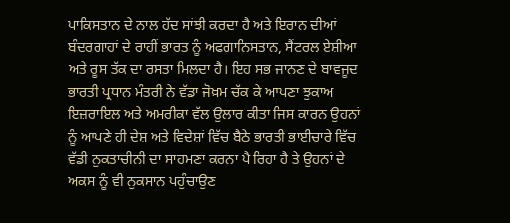ਪਾਕਿਸਤਾਨ ਦੇ ਨਾਲ ਹੱਦ ਸਾਂਝੀ ਕਰਦਾ ਹੈ ਅਤੇ ਇਰਾਨ ਦੀਆਂ ਬੰਦਰਗਾਹਾਂ ਦੇ ਰਾਹੀਂ ਭਾਰਤ ਨੂੰ ਅਫਗਾਨਿਸਤਾਨ, ਸੈਂਟਰਲ ਏਸ਼ੀਆ ਅਤੇ ਰੂਸ ਤੱਕ ਦਾ ਰਸਤਾ ਮਿਲਦਾ ਹੈ। ਇਹ ਸਭ ਜਾਨਣ ਦੇ ਬਾਵਜੂਦ ਭਾਰਤੀ ਪ੍ਰਧਾਨ ਮੰਤਰੀ ਨੇ ਵੱਡਾ ਜੋਖ਼ਮ ਚੱਕ ਕੇ ਆਪਣਾ ਝੁਕਾਅ ਇਜ਼ਰਾਇਲ ਅਤੇ ਅਮਰੀਕਾ ਵੱਲ ਉਲਾਰ ਕੀਤਾ ਜਿਸ ਕਾਰਨ ਉਹਨਾਂ ਨੂੰ ਆਪਣੇ ਹੀ ਦੇਸ਼ ਅਤੇ ਵਿਦੇਸ਼ਾਂ ਵਿੱਚ ਬੈਠੇ ਭਾਰਤੀ ਭਾਈਚਾਰੇ ਵਿੱਚ ਵੱਡੀ ਨੁਕਤਾਚੀਨੀ ਦਾ ਸਾਹਮਣਾ ਕਰਨਾ ਪੈ ਰਿਹਾ ਹੈ ਤੇ ਉਹਨਾਂ ਦੇ ਅਕਸ ਨੂੰ ਵੀ ਨੁਕਸਾਨ ਪਹੁੰਚਾਉਣ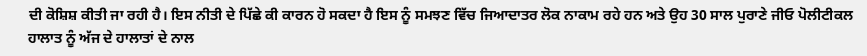ਦੀ ਕੋਸ਼ਿਸ਼ ਕੀਤੀ ਜਾ ਰਹੀ ਹੈ। ਇਸ ਨੀਤੀ ਦੇ ਪਿੱਛੇ ਕੀ ਕਾਰਨ ਹੋ ਸਕਦਾ ਹੈ ਇਸ ਨੂੰ ਸਮਝਣ ਵਿੱਚ ਜਿਆਦਾਤਰ ਲੋਕ ਨਾਕਾਮ ਰਹੇ ਹਨ ਅਤੇ ਉਹ 30 ਸਾਲ ਪੁਰਾਣੇ ਜੀਓ ਪੋਲੀਟੀਕਲ ਹਾਲਾਤ ਨੂੰ ਅੱਜ ਦੇ ਹਾਲਾਤਾਂ ਦੇ ਨਾਲ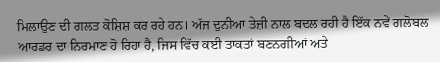ਮਿਲਾਉਣ ਦੀ ਗਲਤ ਕੋਸ਼ਿਸ਼ ਕਰ ਰਹੇ ਹਨ। ਅੱਜ ਦੁਨੀਆ ਤੇਜ਼ੀ ਨਾਲ ਬਦਲ ਰਹੀ ਹੈ ਇੱਕ ਨਵੇਂ ਗਲੋਬਲ ਆਰਡਰ ਦਾ ਨਿਰਮਾਣ ਹੋ ਰਿਹਾ ਹੈ, ਜਿਸ ਵਿੱਚ ਕਈ ਤਾਕਤਾਂ ਬਣਨਗੀਆਂ ਅਤੇ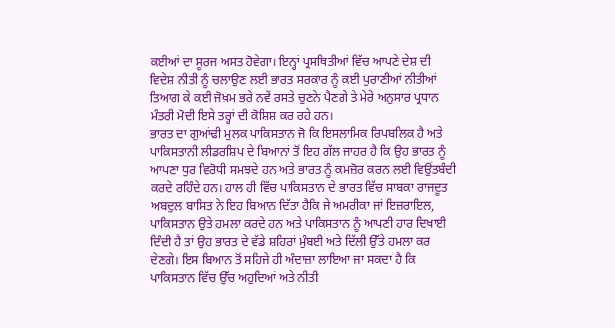ਕਈਆਂ ਦਾ ਸੂਰਜ ਅਸਤ ਹੋਵੇਗਾ। ਇਨ੍ਹਾਂ ਪ੍ਰਸਥਿਤੀਆਂ ਵਿੱਚ ਆਪਣੇ ਦੇਸ਼ ਦੀ ਵਿਦੇਸ਼ ਨੀਤੀ ਨੂੰ ਚਲਾਉਣ ਲਈ ਭਾਰਤ ਸਰਕਾਰ ਨੂੰ ਕਈ ਪੁਰਾਣੀਆਂ ਨੀਤੀਆਂ ਤਿਆਗ ਕੇ ਕਈ ਜੋਖ਼ਮ ਭਰੇ ਨਵੇਂ ਰਸਤੇ ਚੁਣਨੇ ਪੈਣਗੇ ਤੇ ਮੇਰੇ ਅਨੁਸਾਰ ਪ੍ਰਧਾਨ ਮੰਤਰੀ ਮੋਦੀ ਇਸੇ ਤਰ੍ਹਾਂ ਦੀ ਕੋਸ਼ਿਸ਼ ਕਰ ਰਹੇ ਹਨ।
ਭਾਰਤ ਦਾ ਗੁਆਂਢੀ ਮੁਲਕ ਪਾਕਿਸਤਾਨ ਜੋ ਕਿ ਇਸਲਾਮਿਕ ਰਿਪਬਲਿਕ ਹੈ ਅਤੇ ਪਾਕਿਸਤਾਨੀ ਲੀਡਰਸ਼ਿਪ ਦੇ ਬਿਆਨਾਂ ਤੋਂ ਇਹ ਗੱਲ ਜਾਹਰ ਹੈ ਕਿ ਉਹ ਭਾਰਤ ਨੂੰ ਆਪਣਾ ਧੁਰ ਵਿਰੋਧੀ ਸਮਝਦੇ ਹਨ ਅਤੇ ਭਾਰਤ ਨੂੰ ਕਮਜ਼ੋਰ ਕਰਨ ਲਈ ਵਿਉਂਤਬੰਦੀ ਕਰਦੇ ਰਹਿੰਦੇ ਹਨ। ਹਾਲ ਹੀ ਵਿੱਚ ਪਾਕਿਸਤਾਨ ਦੇ ਭਾਰਤ ਵਿੱਚ ਸਾਬਕਾ ਰਾਜਦੂਤ ਅਬਦੁਲ ਬਾਸਿਤ ਨੇ ਇਹ ਬਿਆਨ ਦਿੱਤਾ ਹੈਕਿ ਜੇ ਅਮਰੀਕਾ ਜਾਂ ਇਜ਼ਰਾਇਲ, ਪਾਕਿਸਤਾਨ ਉਤੇ ਹਮਲਾ ਕਰਦੇ ਹਨ ਅਤੇ ਪਾਕਿਸਤਾਨ ਨੂੰ ਆਪਣੀ ਹਾਰ ਦਿਖਾਈ ਦਿੰਦੀ ਹੈ ਤਾਂ ਉਹ ਭਾਰਤ ਦੇ ਵੱਡੇ ਸ਼ਹਿਰਾਂ ਮੁੰਬਈ ਅਤੇ ਦਿੱਲੀ ਉੱਤੇ ਹਮਲਾ ਕਰ ਦੇਣਗੇ। ਇਸ ਬਿਆਨ ਤੋਂ ਸਹਿਜੇ ਹੀ ਅੰਦਾਜ਼ਾ ਲਾਇਆ ਜਾ ਸਕਦਾ ਹੈ ਕਿ ਪਾਕਿਸਤਾਨ ਵਿੱਚ ਉੱਚ ਅਹੁਦਿਆਂ ਅਤੇ ਨੀਤੀ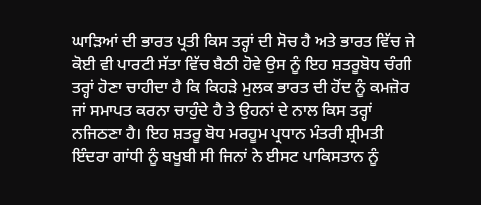ਘਾੜਿਆਂ ਦੀ ਭਾਰਤ ਪ੍ਰਤੀ ਕਿਸ ਤਰ੍ਹਾਂ ਦੀ ਸੋਚ ਹੈ ਅਤੇ ਭਾਰਤ ਵਿੱਚ ਜੇ ਕੋਈ ਵੀ ਪਾਰਟੀ ਸੱਤਾ ਵਿੱਚ ਬੈਠੀ ਹੋਵੇ ਉਸ ਨੂੰ ਇਹ ਸ਼ਤਰੂਬੋਧ ਚੰਗੀ ਤਰ੍ਹਾਂ ਹੋਣਾ ਚਾਹੀਦਾ ਹੈ ਕਿ ਕਿਹੜੇ ਮੁਲਕ ਭਾਰਤ ਦੀ ਹੋਂਦ ਨੂੰ ਕਮਜ਼ੋਰ ਜਾਂ ਸਮਾਪਤ ਕਰਨਾ ਚਾਹੁੰਦੇ ਹੈ ਤੇ ਉਹਨਾਂ ਦੇ ਨਾਲ ਕਿਸ ਤਰ੍ਹਾਂ ਨਜਿਠਣਾ ਹੈ। ਇਹ ਸ਼ਤਰੂ ਬੋਧ ਮਰਹੂਮ ਪ੍ਰਧਾਨ ਮੰਤਰੀ ਸ਼੍ਰੀਮਤੀ ਇੰਦਰਾ ਗਾਂਧੀ ਨੂੰ ਬਖੂਬੀ ਸੀ ਜਿਨਾਂ ਨੇ ਈਸਟ ਪਾਕਿਸਤਾਨ ਨੂੰ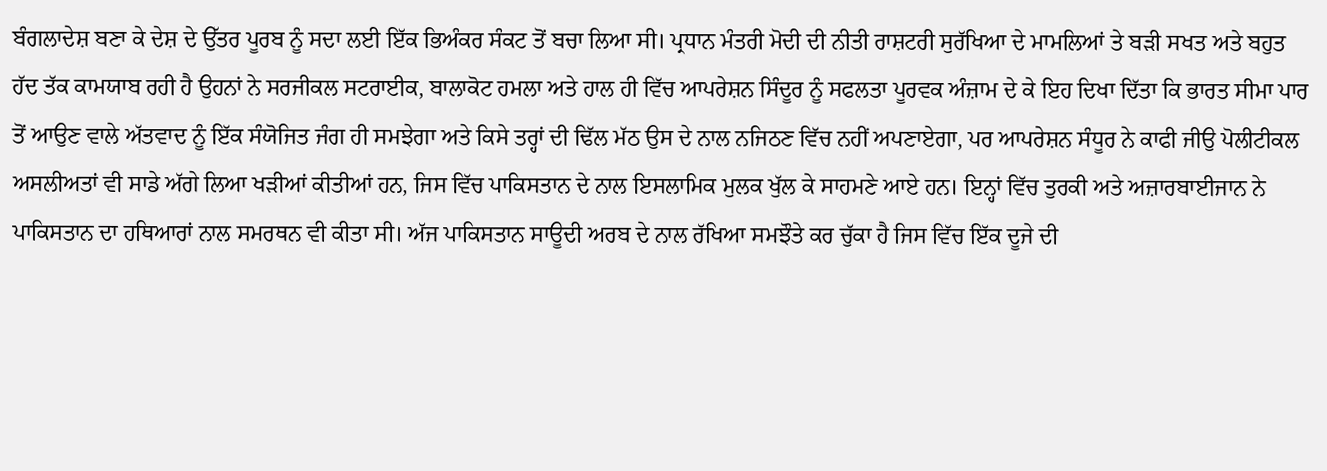ਬੰਗਲਾਦੇਸ਼ ਬਣਾ ਕੇ ਦੇਸ਼ ਦੇ ਉੱਤਰ ਪੂਰਬ ਨੂੰ ਸਦਾ ਲਈ ਇੱਕ ਭਿਅੰਕਰ ਸੰਕਟ ਤੋਂ ਬਚਾ ਲਿਆ ਸੀ। ਪ੍ਰਧਾਨ ਮੰਤਰੀ ਮੋਦੀ ਦੀ ਨੀਤੀ ਰਾਸ਼ਟਰੀ ਸੁਰੱਖਿਆ ਦੇ ਮਾਮਲਿਆਂ ਤੇ ਬੜੀ ਸਖਤ ਅਤੇ ਬਹੁਤ ਹੱਦ ਤੱਕ ਕਾਮਯਾਬ ਰਹੀ ਹੈ ਉਹਨਾਂ ਨੇ ਸਰਜੀਕਲ ਸਟਰਾਈਕ, ਬਾਲਾਕੋਟ ਹਮਲਾ ਅਤੇ ਹਾਲ ਹੀ ਵਿੱਚ ਆਪਰੇਸ਼ਨ ਸਿੰਦੂਰ ਨੂੰ ਸਫਲਤਾ ਪੂਰਵਕ ਅੰਜ਼ਾਮ ਦੇ ਕੇ ਇਹ ਦਿਖਾ ਦਿੱਤਾ ਕਿ ਭਾਰਤ ਸੀਮਾ ਪਾਰ ਤੋਂ ਆਉਣ ਵਾਲੇ ਅੱਤਵਾਦ ਨੂੰ ਇੱਕ ਸੰਯੋਜਿਤ ਜੰਗ ਹੀ ਸਮਝੇਗਾ ਅਤੇ ਕਿਸੇ ਤਰ੍ਹਾਂ ਦੀ ਢਿੱਲ ਮੱਠ ਉਸ ਦੇ ਨਾਲ ਨਜਿਠਣ ਵਿੱਚ ਨਹੀਂ ਅਪਣਾਏਗਾ, ਪਰ ਆਪਰੇਸ਼ਨ ਸੰਧੂਰ ਨੇ ਕਾਫੀ ਜੀਉ ਪੋਲੀਟੀਕਲ ਅਸਲੀਅਤਾਂ ਵੀ ਸਾਡੇ ਅੱਗੇ ਲਿਆ ਖੜੀਆਂ ਕੀਤੀਆਂ ਹਨ, ਜਿਸ ਵਿੱਚ ਪਾਕਿਸਤਾਨ ਦੇ ਨਾਲ ਇਸਲਾਮਿਕ ਮੁਲਕ ਖੁੱਲ ਕੇ ਸਾਹਮਣੇ ਆਏ ਹਨ। ਇਨ੍ਹਾਂ ਵਿੱਚ ਤੁਰਕੀ ਅਤੇ ਅਜ਼ਾਰਬਾਈਜਾਨ ਨੇ ਪਾਕਿਸਤਾਨ ਦਾ ਹਥਿਆਰਾਂ ਨਾਲ ਸਮਰਥਨ ਵੀ ਕੀਤਾ ਸੀ। ਅੱਜ ਪਾਕਿਸਤਾਨ ਸਾਊਦੀ ਅਰਬ ਦੇ ਨਾਲ ਰੱਖਿਆ ਸਮਝੌਤੇ ਕਰ ਚੁੱਕਾ ਹੈ ਜਿਸ ਵਿੱਚ ਇੱਕ ਦੂਜੇ ਦੀ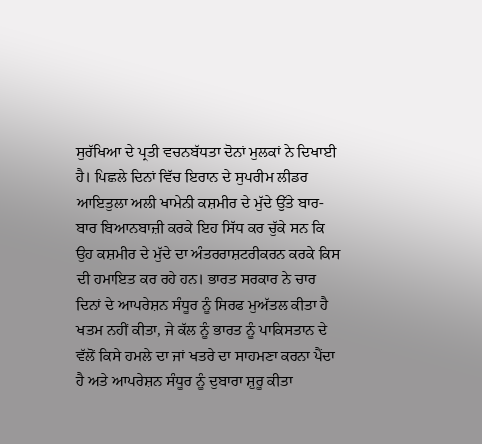ਸੁਰੱਖਿਆ ਦੇ ਪ੍ਰਤੀ ਵਚਨਬੱਧਤਾ ਦੋਨਾਂ ਮੁਲਕਾਂ ਨੇ ਦਿਖਾਈ ਹੈ। ਪਿਛਲੇ ਦਿਨਾਂ ਵਿੱਚ ਇਰਾਨ ਦੇ ਸੁਪਰੀਮ ਲੀਡਰ ਆਇਤੁਲਾ ਅਲੀ ਖਾਮੇਨੀ ਕਸ਼ਮੀਰ ਦੇ ਮੁੱਦੇ ਉੱਤੇ ਬਾਰ-ਬਾਰ ਬਿਆਨਬਾਜ਼ੀ ਕਰਕੇ ਇਹ ਸਿੱਧ ਕਰ ਚੁੱਕੇ ਸਨ ਕਿ ਉਹ ਕਸ਼ਮੀਰ ਦੇ ਮੁੱਦੇ ਦਾ ਅੰਤਰਰਾਸ਼ਟਰੀਕਰਨ ਕਰਕੇ ਕਿਸ ਦੀ ਹਮਾਇਤ ਕਰ ਰਹੇ ਹਨ। ਭਾਰਤ ਸਰਕਾਰ ਨੇ ਚਾਰ ਦਿਨਾਂ ਦੇ ਆਪਰੇਸ਼ਨ ਸੰਧੂਰ ਨੂੰ ਸਿਰਫ ਮੁਅੱਤਲ ਕੀਤਾ ਹੈ ਖਤਮ ਨਹੀਂ ਕੀਤਾ, ਜੇ ਕੱਲ ਨੂੰ ਭਾਰਤ ਨੂੰ ਪਾਕਿਸਤਾਨ ਦੇ ਵੱਲੋਂ ਕਿਸੇ ਹਮਲੇ ਦਾ ਜਾਂ ਖਤਰੇ ਦਾ ਸਾਹਮਣਾ ਕਰਨਾ ਪੈਂਦਾ ਹੈ ਅਤੇ ਆਪਰੇਸ਼ਨ ਸੰਧੂਰ ਨੂੰ ਦੁਬਾਰਾ ਸ਼ੁਰੂ ਕੀਤਾ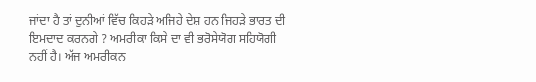ਜਾਂਦਾ ਹੈ ਤਾਂ ਦੁਨੀਆਂ ਵਿੱਚ ਕਿਹੜੇ ਅਜਿਹੇ ਦੇਸ਼ ਹਨ ਜਿਹੜੇ ਭਾਰਤ ਦੀ ਇਮਦਾਦ ਕਰਨਗੇ ? ਅਮਰੀਕਾ ਕਿਸੇ ਦਾ ਵੀ ਭਰੋਸੇਯੋਗ ਸਹਿਯੋਗੀ ਨਹੀਂ ਹੈ। ਅੱਜ ਅਮਰੀਕਨ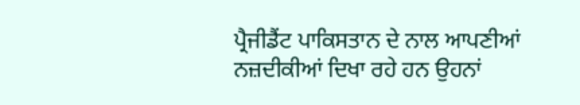ਪ੍ਰੈਜੀਡੈਂਟ ਪਾਕਿਸਤਾਨ ਦੇ ਨਾਲ ਆਪਣੀਆਂ ਨਜ਼ਦੀਕੀਆਂ ਦਿਖਾ ਰਹੇ ਹਨ ਉਹਨਾਂ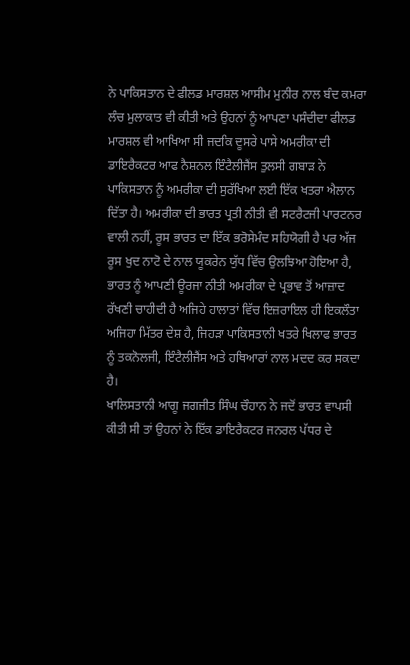ਨੇ ਪਾਕਿਸਤਾਨ ਦੇ ਫੀਲਡ ਮਾਰਸ਼ਲ ਆਸੀਮ ਮੁਨੀਰ ਨਾਲ ਬੰਦ ਕਮਰਾ ਲੰਚ ਮੁਲਾਕਾਤ ਵੀ ਕੀਤੀ ਅਤੇ ਉਹਨਾਂ ਨੂੰ ਆਪਣਾ ਪਸੰਦੀਦਾ ਫੀਲਡ ਮਾਰਸ਼ਲ ਵੀ ਆਖਿਆ ਸੀ ਜਦਕਿ ਦੂਸਰੇ ਪਾਸੇ ਅਮਰੀਕਾ ਦੀ ਡਾਇਰੈਕਟਰ ਆਫ ਨੈਸ਼ਨਲ ਇੰਟੈਲੀਜੈਂਸ ਤੁਲਸੀ ਗਬਾੜ ਨੇ ਪਾਕਿਸਤਾਨ ਨੂੰ ਅਮਰੀਕਾ ਦੀ ਸੁਰੱਖਿਆ ਲਈ ਇੱਕ ਖਤਰਾ ਐਲਾਨ ਦਿੱਤਾ ਹੈ। ਅਮਰੀਕਾ ਦੀ ਭਾਰਤ ਪ੍ਰਤੀ ਨੀਤੀ ਵੀ ਸਟਰੈਟਜੀ ਪਾਰਟਨਰ ਵਾਲੀ ਨਹੀਂ, ਰੂਸ ਭਾਰਤ ਦਾ ਇੱਕ ਭਰੋਸੇਮੰਦ ਸਹਿਯੋਗੀ ਹੈ ਪਰ ਅੱਜ ਰੂਸ ਖੁਦ ਨਾਟੋ ਦੇ ਨਾਲ ਯੂਕਰੇਨ ਯੁੱਧ ਵਿੱਚ ਉਲਝਿਆ ਹੋਇਆ ਹੈ, ਭਾਰਤ ਨੂੰ ਆਪਣੀ ਊਰਜਾ ਨੀਤੀ ਅਮਰੀਕਾ ਦੇ ਪ੍ਰਭਾਵ ਤੋਂ ਆਜ਼ਾਦ ਰੱਖਣੀ ਚਾਹੀਦੀ ਹੈ ਅਜਿਹੇ ਹਾਲਾਤਾਂ ਵਿੱਚ ਇਜ਼ਰਾਇਲ ਹੀ ਇਕਲੌਤਾ ਅਜਿਹਾ ਮਿੱਤਰ ਦੇਸ਼ ਹੈ, ਜਿਹੜਾ ਪਾਕਿਸਤਾਨੀ ਖਤਰੇ ਖਿਲਾਫ ਭਾਰਤ ਨੂੰ ਤਕਨੋਲਜੀ, ਇੰਟੈਲੀਜੈਂਸ ਅਤੇ ਹਥਿਆਰਾਂ ਨਾਲ ਮਦਦ ਕਰ ਸਕਦਾ ਹੈ।
ਖਾਲਿਸਤਾਨੀ ਆਗੂ ਜਗਜੀਤ ਸਿੰਘ ਚੌਹਾਨ ਨੇ ਜਦੋਂ ਭਾਰਤ ਵਾਪਸੀ ਕੀਤੀ ਸੀ ਤਾਂ ਉਹਨਾਂ ਨੇ ਇੱਕ ਡਾਇਰੈਕਟਰ ਜਨਰਲ ਪੱਧਰ ਦੇ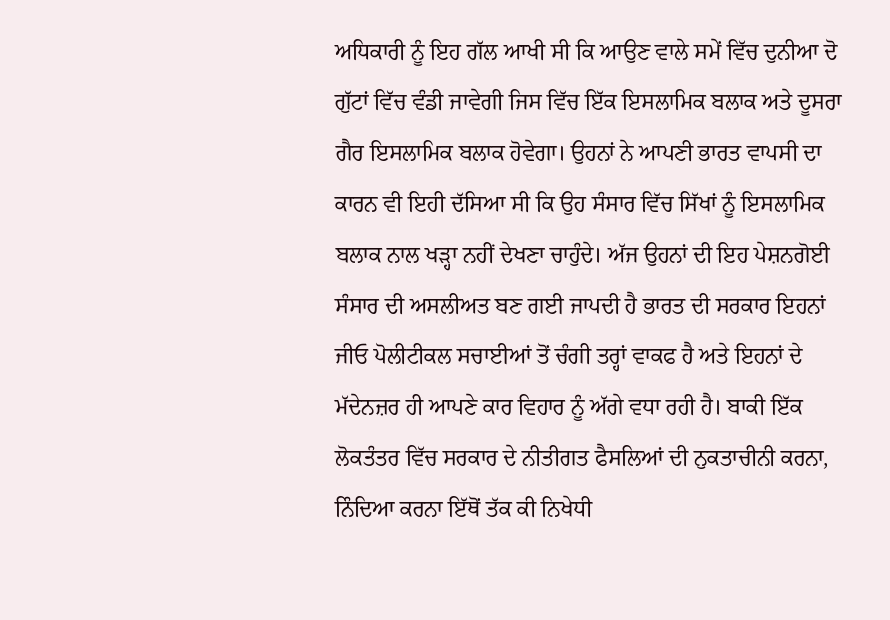ਅਧਿਕਾਰੀ ਨੂੰ ਇਹ ਗੱਲ ਆਖੀ ਸੀ ਕਿ ਆਉਣ ਵਾਲੇ ਸਮੇਂ ਵਿੱਚ ਦੁਨੀਆ ਦੋ ਗੁੱਟਾਂ ਵਿੱਚ ਵੰਡੀ ਜਾਵੇਗੀ ਜਿਸ ਵਿੱਚ ਇੱਕ ਇਸਲਾਮਿਕ ਬਲਾਕ ਅਤੇ ਦੂਸਰਾ ਗੈਰ ਇਸਲਾਮਿਕ ਬਲਾਕ ਹੋਵੇਗਾ। ਉਹਨਾਂ ਨੇ ਆਪਣੀ ਭਾਰਤ ਵਾਪਸੀ ਦਾ ਕਾਰਨ ਵੀ ਇਹੀ ਦੱਸਿਆ ਸੀ ਕਿ ਉਹ ਸੰਸਾਰ ਵਿੱਚ ਸਿੱਖਾਂ ਨੂੰ ਇਸਲਾਮਿਕ ਬਲਾਕ ਨਾਲ ਖੜ੍ਹਾ ਨਹੀਂ ਦੇਖਣਾ ਚਾਹੁੰਦੇ। ਅੱਜ ਉਹਨਾਂ ਦੀ ਇਹ ਪੇਸ਼ਨਗੋਈ ਸੰਸਾਰ ਦੀ ਅਸਲੀਅਤ ਬਣ ਗਈ ਜਾਪਦੀ ਹੈ ਭਾਰਤ ਦੀ ਸਰਕਾਰ ਇਹਨਾਂ ਜੀਓ ਪੋਲੀਟੀਕਲ ਸਚਾਈਆਂ ਤੋਂ ਚੰਗੀ ਤਰ੍ਹਾਂ ਵਾਕਫ ਹੈ ਅਤੇ ਇਹਨਾਂ ਦੇ ਮੱਦੇਨਜ਼ਰ ਹੀ ਆਪਣੇ ਕਾਰ ਵਿਹਾਰ ਨੂੰ ਅੱਗੇ ਵਧਾ ਰਹੀ ਹੈ। ਬਾਕੀ ਇੱਕ ਲੋਕਤੰਤਰ ਵਿੱਚ ਸਰਕਾਰ ਦੇ ਨੀਤੀਗਤ ਫੈਸਲਿਆਂ ਦੀ ਨੁਕਤਾਚੀਨੀ ਕਰਨਾ, ਨਿੰਦਿਆ ਕਰਨਾ ਇੱਥੋਂ ਤੱਕ ਕੀ ਨਿਖੇਧੀ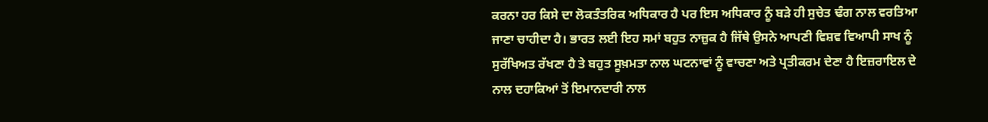ਕਰਨਾ ਹਰ ਕਿਸੇ ਦਾ ਲੋਕਤੰਤਰਿਕ ਅਧਿਕਾਰ ਹੈ ਪਰ ਇਸ ਅਧਿਕਾਰ ਨੂੰ ਬੜੇ ਹੀ ਸੁਚੇਤ ਢੰਗ ਨਾਲ ਵਰਤਿਆ ਜਾਣਾ ਚਾਹੀਦਾ ਹੈ। ਭਾਰਤ ਲਈ ਇਹ ਸਮਾਂ ਬਹੁਤ ਨਾਜ਼ੁਕ ਹੈ ਜਿੱਥੇ ਉਸਨੇ ਆਪਣੀ ਵਿਸ਼ਵ ਵਿਆਪੀ ਸਾਖ ਨੂੰ ਸੁਰੱਖਿਅਤ ਰੱਖਣਾ ਹੈ ਤੇ ਬਹੁਤ ਸੂਖ਼ਮਤਾ ਨਾਲ ਘਟਨਾਵਾਂ ਨੂੰ ਵਾਚਣਾ ਅਤੇ ਪ੍ਰਤੀਕਰਮ ਦੇਣਾ ਹੈ ਇਜ਼ਰਾਇਲ ਦੇ ਨਾਲ ਦਹਾਕਿਆਂ ਤੋਂ ਇਮਾਨਦਾਰੀ ਨਾਲ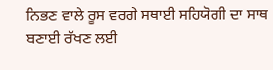ਨਿਭਣ ਵਾਲੇ ਰੂਸ ਵਰਗੇ ਸਥਾਈ ਸਹਿਯੋਗੀ ਦਾ ਸਾਥ ਬਣਾਈ ਰੱਖਣ ਲਈ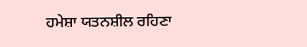ਹਮੇਸ਼ਾ ਯਤਨਸ਼ੀਲ ਰਹਿਣਾ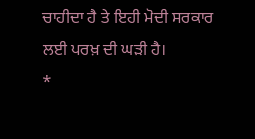ਚਾਹੀਦਾ ਹੈ ਤੇ ਇਹੀ ਮੋਦੀ ਸਰਕਾਰ ਲਈ ਪਰਖ਼ ਦੀ ਘੜੀ ਹੈ।
*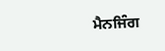ਮੈਨਜਿੰਗ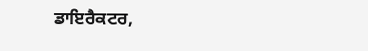ਡਾਇਰੈਕਟਰ,